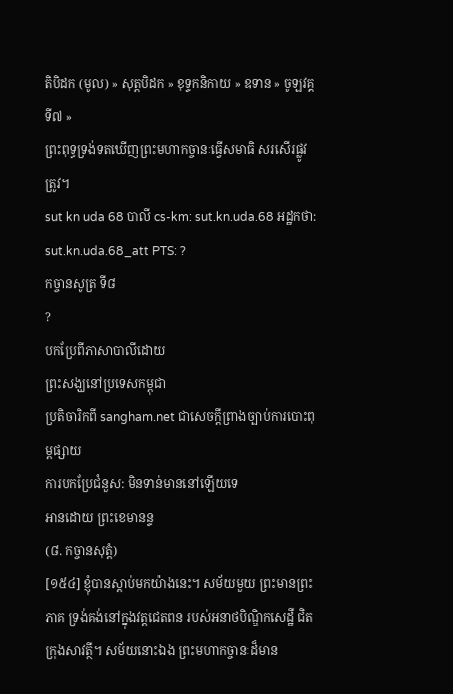តិបិដក (មូល) » សុត្តបិដក » ខុទ្ទកនិកាយ » ឧទាន » ចូឡវគ្គ ទី៧ »
ព្រះពុទ្ធទ្រង់ទតឃើញព្រះមហាកច្ចានៈធ្វើសមាធិ សរសើរផ្លូវត្រូវ។
sut kn uda 68 បាលី cs-km: sut.kn.uda.68 អដ្ឋកថា: sut.kn.uda.68_att PTS: ?
កច្ចានសូត្រ ទី៨
?
បកប្រែពីភាសាបាលីដោយ
ព្រះសង្ឃនៅប្រទេសកម្ពុជា
ប្រតិចារិកពី sangham.net ជាសេចក្តីព្រាងច្បាប់ការបោះពុម្ពផ្សាយ
ការបកប្រែជំនួស: មិនទាន់មាននៅឡើយទេ
អានដោយ ព្រះខេមានន្ទ
(៨. កច្ចានសុត្តំ)
[១៥៤] ខ្ញុំបានស្តាប់មកយ៉ាងនេះ។ សម័យមួយ ព្រះមានព្រះភាគ ទ្រង់គង់នៅក្នុងវត្តជេតពន របស់អនាថបិណ្ឌិកសេដ្ឋី ជិតក្រុងសាវត្ថី។ សម័យនោះឯង ព្រះមហាកច្ចានៈដ៏មាន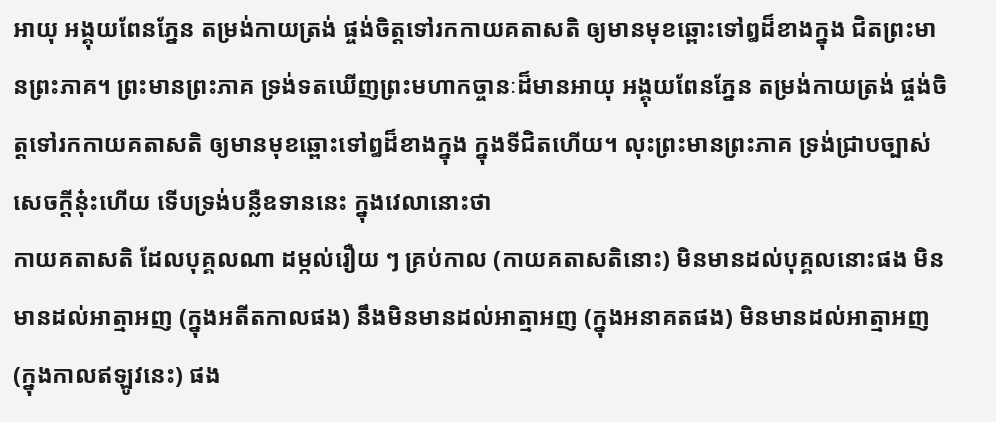អាយុ អង្គុយពែនភ្នែន តម្រង់កាយត្រង់ ផ្ចង់ចិត្តទៅរកកាយគតាសតិ ឲ្យមានមុខឆ្ពោះទៅឰដ៏ខាងក្នុង ជិតព្រះមានព្រះភាគ។ ព្រះមានព្រះភាគ ទ្រង់ទតឃើញព្រះមហាកច្ចានៈដ៏មានអាយុ អង្គុយពែនភ្នែន តម្រង់កាយត្រង់ ផ្ចង់ចិត្តទៅរកកាយគតាសតិ ឲ្យមានមុខឆ្ពោះទៅឰដ៏ខាងក្នុង ក្នុងទីជិតហើយ។ លុះព្រះមានព្រះភាគ ទ្រង់ជ្រាបច្បាស់ សេចក្តីនុ៎ះហើយ ទើបទ្រង់បន្លឺឧទាននេះ ក្នុងវេលានោះថា
កាយគតាសតិ ដែលបុគ្គលណា ដម្កល់រឿយ ៗ គ្រប់កាល (កាយគតាសតិនោះ) មិនមានដល់បុគ្គលនោះផង មិនមានដល់អាត្មាអញ (ក្នុងអតីតកាលផង) នឹងមិនមានដល់អាត្មាអញ (ក្នុងអនាគតផង) មិនមានដល់អាត្មាអញ (ក្នុងកាលឥឡូវនេះ) ផង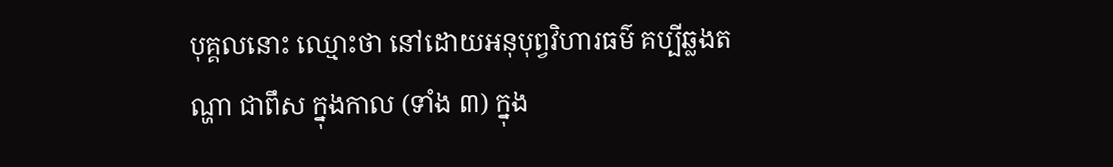បុគ្គលនោះ ឈ្មោះថា នៅដោយអនុបុព្វវិហារធម៌ គប្បីឆ្លងតណ្ហា ជាពឹស ក្នុងកាល (ទាំង ៣) ក្នុង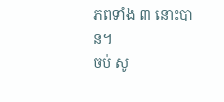ភពទាំង ៣ នោះបាន។
ចប់ សូ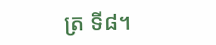ត្រ ទី៨។